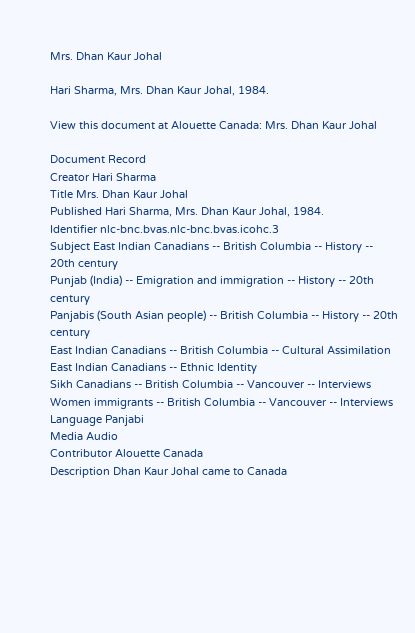Mrs. Dhan Kaur Johal

Hari Sharma, Mrs. Dhan Kaur Johal, 1984.

View this document at Alouette Canada: Mrs. Dhan Kaur Johal

Document Record
Creator Hari Sharma
Title Mrs. Dhan Kaur Johal
Published Hari Sharma, Mrs. Dhan Kaur Johal, 1984.
Identifier nlc-bnc.bvas.nlc-bnc.bvas.icohc.3
Subject East Indian Canadians -- British Columbia -- History -- 20th century
Punjab (India) -- Emigration and immigration -- History -- 20th century
Panjabis (South Asian people) -- British Columbia -- History -- 20th century
East Indian Canadians -- British Columbia -- Cultural Assimilation
East Indian Canadians -- Ethnic Identity
Sikh Canadians -- British Columbia -- Vancouver -- Interviews
Women immigrants -- British Columbia -- Vancouver -- Interviews
Language Panjabi
Media Audio
Contributor Alouette Canada
Description Dhan Kaur Johal came to Canada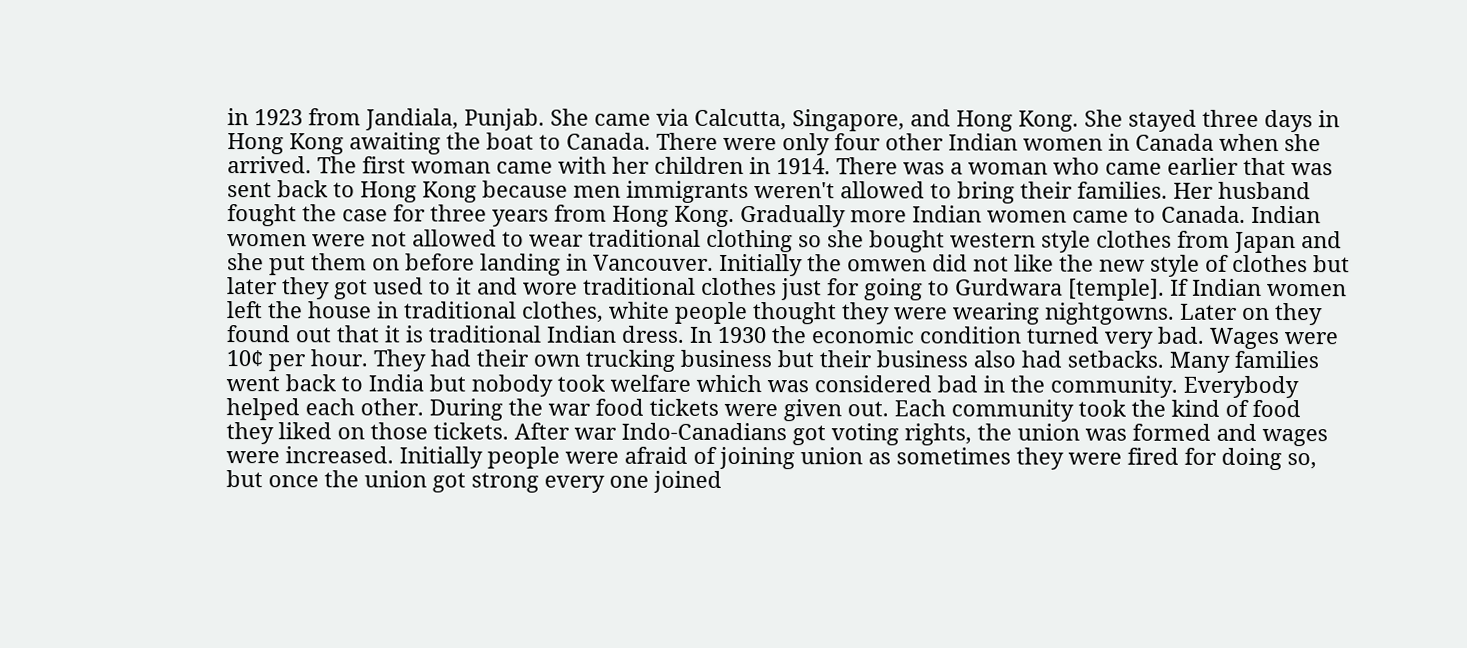in 1923 from Jandiala, Punjab. She came via Calcutta, Singapore, and Hong Kong. She stayed three days in Hong Kong awaiting the boat to Canada. There were only four other Indian women in Canada when she arrived. The first woman came with her children in 1914. There was a woman who came earlier that was sent back to Hong Kong because men immigrants weren't allowed to bring their families. Her husband fought the case for three years from Hong Kong. Gradually more Indian women came to Canada. Indian women were not allowed to wear traditional clothing so she bought western style clothes from Japan and she put them on before landing in Vancouver. Initially the omwen did not like the new style of clothes but later they got used to it and wore traditional clothes just for going to Gurdwara [temple]. If Indian women left the house in traditional clothes, white people thought they were wearing nightgowns. Later on they found out that it is traditional Indian dress. In 1930 the economic condition turned very bad. Wages were 10¢ per hour. They had their own trucking business but their business also had setbacks. Many families went back to India but nobody took welfare which was considered bad in the community. Everybody helped each other. During the war food tickets were given out. Each community took the kind of food they liked on those tickets. After war Indo-Canadians got voting rights, the union was formed and wages were increased. Initially people were afraid of joining union as sometimes they were fired for doing so, but once the union got strong every one joined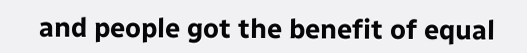and people got the benefit of equal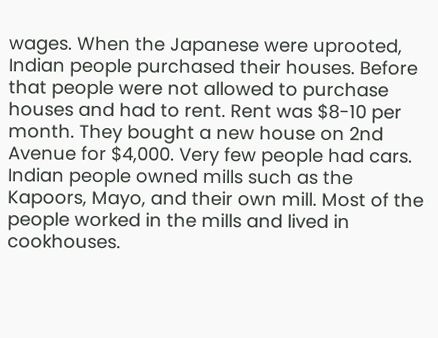wages. When the Japanese were uprooted, Indian people purchased their houses. Before that people were not allowed to purchase houses and had to rent. Rent was $8-10 per month. They bought a new house on 2nd Avenue for $4,000. Very few people had cars. Indian people owned mills such as the Kapoors, Mayo, and their own mill. Most of the people worked in the mills and lived in cookhouses.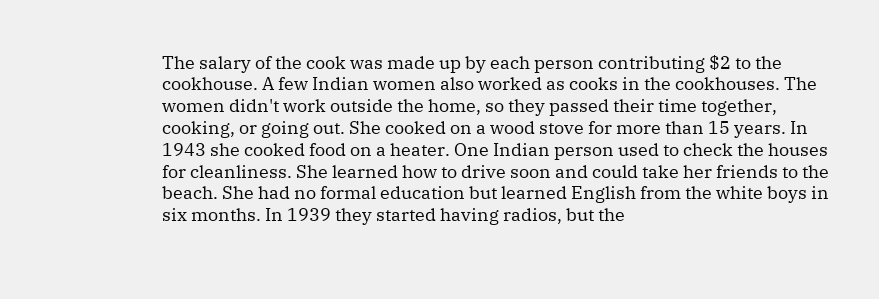The salary of the cook was made up by each person contributing $2 to the cookhouse. A few Indian women also worked as cooks in the cookhouses. The women didn't work outside the home, so they passed their time together, cooking, or going out. She cooked on a wood stove for more than 15 years. In 1943 she cooked food on a heater. One Indian person used to check the houses for cleanliness. She learned how to drive soon and could take her friends to the beach. She had no formal education but learned English from the white boys in six months. In 1939 they started having radios, but the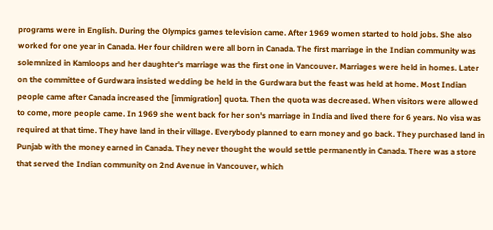programs were in English. During the Olympics games television came. After 1969 women started to hold jobs. She also worked for one year in Canada. Her four children were all born in Canada. The first marriage in the Indian community was solemnized in Kamloops and her daughter's marriage was the first one in Vancouver. Marriages were held in homes. Later on the committee of Gurdwara insisted wedding be held in the Gurdwara but the feast was held at home. Most Indian people came after Canada increased the [immigration] quota. Then the quota was decreased. When visitors were allowed to come, more people came. In 1969 she went back for her son's marriage in India and lived there for 6 years. No visa was required at that time. They have land in their village. Everybody planned to earn money and go back. They purchased land in Punjab with the money earned in Canada. They never thought the would settle permanently in Canada. There was a store that served the Indian community on 2nd Avenue in Vancouver, which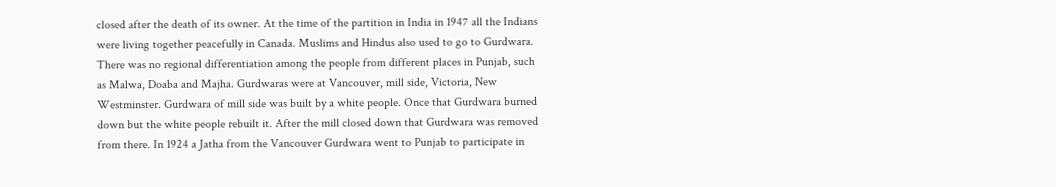closed after the death of its owner. At the time of the partition in India in 1947 all the Indians were living together peacefully in Canada. Muslims and Hindus also used to go to Gurdwara. There was no regional differentiation among the people from different places in Punjab, such as Malwa, Doaba and Majha. Gurdwaras were at Vancouver, mill side, Victoria, New Westminster. Gurdwara of mill side was built by a white people. Once that Gurdwara burned down but the white people rebuilt it. After the mill closed down that Gurdwara was removed from there. In 1924 a Jatha from the Vancouver Gurdwara went to Punjab to participate in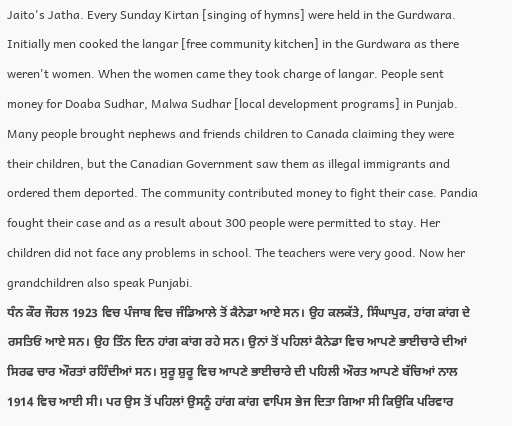Jaito's Jatha. Every Sunday Kirtan [singing of hymns] were held in the Gurdwara. Initially men cooked the langar [free community kitchen] in the Gurdwara as there weren't women. When the women came they took charge of langar. People sent money for Doaba Sudhar, Malwa Sudhar [local development programs] in Punjab. Many people brought nephews and friends children to Canada claiming they were their children, but the Canadian Government saw them as illegal immigrants and ordered them deported. The community contributed money to fight their case. Pandia fought their case and as a result about 300 people were permitted to stay. Her children did not face any problems in school. The teachers were very good. Now her grandchildren also speak Punjabi.
ਧੰਨ ਕੌਰ ਜੌਹਲ 1923 ਵਿਚ ਪੰਜਾਬ ਵਿਚ ਜੰਡਿਆਲੇ ਤੋਂ ਕੈਨੇਡਾ ਆਏ ਸਨ। ਉਹ ਕਲਕੱਤੇ, ਸਿੰਘਾਪੁਰ, ਹਾਂਗ ਕਾਂਗ ਦੇ ਰਸਤਿਓਂ ਆਏ ਸਨ। ਉਹ ਤਿੰਨ ਦਿਨ ਹਾਂਗ ਕਾਂਗ ਰਹੇ ਸਨ। ਉਨਾਂ ਤੋਂ ਪਹਿਲਾਂ ਕੈਨੇਡਾ ਵਿਚ ਆਪਣੇ ਭਾਈਚਾਰੇ ਦੀਆਂ ਸਿਰਫ ਚਾਰ ਔਰਤਾਂ ਰਹਿੰਦੀਆਂ ਸਨ। ਸੁਰੂ ਸ਼ੁਰੂ ਵਿਚ ਆਪਣੇ ਭਾਈਚਾਰੇ ਦੀ ਪਹਿਲੀ ਔਰਤ ਆਪਣੇ ਬੱਚਿਆਂ ਨਾਲ 1914 ਵਿਚ ਆਈ ਸੀ। ਪਰ ਉਸ ਤੋਂ ਪਹਿਲਾਂ ਉਸਨੂੰ ਹਾਂਗ ਕਾਂਗ ਵਾਪਿਸ ਭੇਜ ਦਿਤਾ ਗਿਆ ਸੀ ਕਿਉਕਿ ਪਰਿਵਾਰ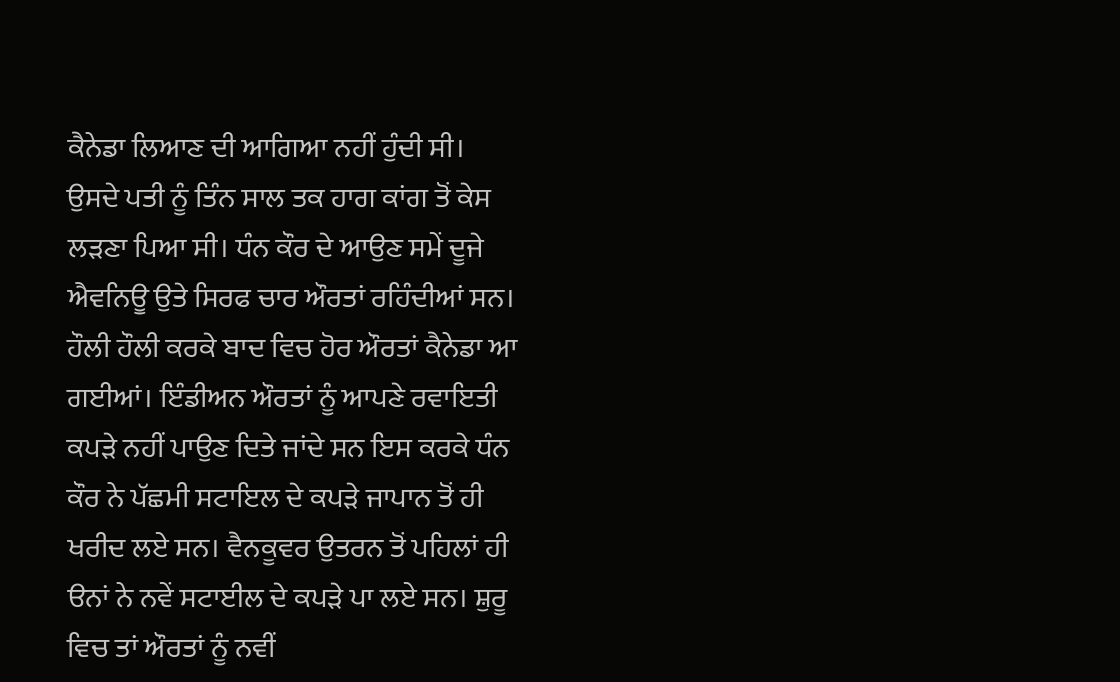ਕੈਨੇਡਾ ਲਿਆਣ ਦੀ ਆਗਿਆ ਨਹੀਂ ਹੁੰਦੀ ਸੀ। ਉਸਦੇ ਪਤੀ ਨੂੰ ਤਿੰਨ ਸਾਲ ਤਕ ਹਾਗ ਕਾਂਗ ਤੋਂ ਕੇਸ ਲੜਣਾ ਪਿਆ ਸੀ। ਧੰਨ ਕੌਰ ਦੇ ਆਉਣ ਸਮੇਂ ਦੂਜੇ ਐਵਨਿਊ ਉਤੇ ਸਿਰਫ ਚਾਰ ਔਰਤਾਂ ਰਹਿੰਦੀਆਂ ਸਨ। ਹੌਲੀ ਹੌਲੀ ਕਰਕੇ ਬਾਦ ਵਿਚ ਹੋਰ ਔਰਤਾਂ ਕੈਨੇਡਾ ਆ ਗਈਆਂ। ਇੰਡੀਅਨ ਔਰਤਾਂ ਨੂੰ ਆਪਣੇ ਰਵਾਇਤੀ ਕਪੜੇ ਨਹੀਂ ਪਾਉਣ ਦਿਤੇ ਜਾਂਦੇ ਸਨ ਇਸ ਕਰਕੇ ਧੰਨ ਕੌਰ ਨੇ ਪੱਛਮੀ ਸਟਾਇਲ ਦੇ ਕਪੜੇ ਜਾਪਾਨ ਤੋਂ ਹੀ ਖਰੀਦ ਲਏ ਸਨ। ਵੈਨਕੂਵਰ ਉਤਰਨ ਤੋਂ ਪਹਿਲਾਂ ਹੀ ੳਨਾਂ ਨੇ ਨਵੇਂ ਸਟਾਈਲ ਦੇ ਕਪੜੇ ਪਾ ਲਏ ਸਨ। ਸ਼ੁਰੂ ਵਿਚ ਤਾਂ ਔਰਤਾਂ ਨੂੰ ਨਵੀਂ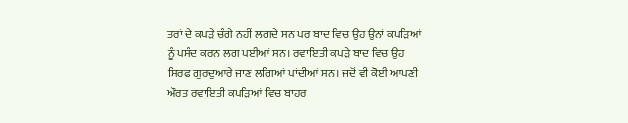ਤਰਾਂ ਦੇ ਕਪੜੇ ਚੰਗੇ ਨਹੀਂ ਲਗਦੇ ਸਨ ਪਰ ਬਾਦ ਵਿਚ ਉਹ ਉਨਾਂ ਕਪੜਿਆਂ ਨੂੰ ਪਸੰਦ ਕਰਨ ਲਗ ਪਈਆਂ ਸਨ। ਰਵਾਇਤੀ ਕਪੜੇ ਬਾਦ ਵਿਚ ਉਹ ਸਿਰਫ ਗੁਰਦੁਆਰੇ ਜਾਣ ਲਗਿਆਂ ਪਾਂਦੀਆਂ ਸਨ। ਜਦੋਂ ਵੀ ਕੋਈ ਆਪਣੀ ਔਰਤ ਰਵਾਇਤੀ ਕਪੜਿਆਂ ਵਿਚ ਬਾਹਰ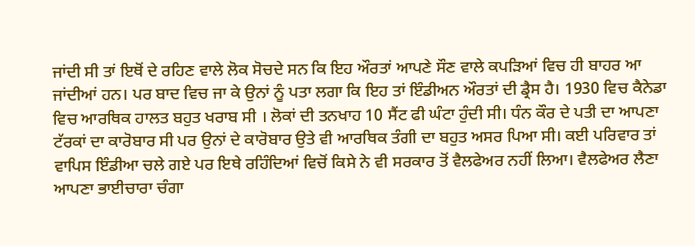ਜਾਂਦੀ ਸੀ ਤਾਂ ਇਥੋਂ ਦੇ ਰਹਿਣ ਵਾਲੇ ਲੋਕ ਸੋਚਦੇ ਸਨ ਕਿ ਇਹ ਔਰਤਾਂ ਆਪਣੇ ਸੌਣ ਵਾਲੇ ਕਪੜਿਆਂ ਵਿਚ ਹੀ ਬਾਹਰ ਆ ਜਾਂਦੀਆਂ ਹਨ। ਪਰ ਬਾਦ ਵਿਚ ਜਾ ਕੇ ਉਨਾਂ ਨੂੰ ਪਤਾ ਲਗਾ ਕਿ ਇਹ ਤਾਂ ਇੰਡੀਅਨ ਔਰਤਾਂ ਦੀ ਡ੍ਰੈਸ ਹੈ। 1930 ਵਿਚ ਕੈਨੇਡਾ ਵਿਚ ਆਰਥਿਕ ਹਾਲਤ ਬਹੁਤ ਖਰਾਬ ਸੀ । ਲੋਕਾਂ ਦੀ ਤਨਖਾਹ 10 ਸੈਂਟ ਫੀ ਘੰਟਾ ਹੁੰਦੀ ਸੀ। ਧੰਨ ਕੌਰ ਦੇ ਪਤੀ ਦਾ ਆਪਣਾ ਟੱਰਕਾਂ ਦਾ ਕਾਰੋਬਾਰ ਸੀ ਪਰ ਉਨਾਂ ਦੇ ਕਾਰੋਬਾਰ ਉਤੇ ਵੀ ਆਰਥਿਕ ਤੰਗੀ ਦਾ ਬਹੁਤ ਅਸਰ ਪਿਆ ਸੀ। ਕਈ ਪਰਿਵਾਰ ਤਾਂ ਵਾਪਿਸ ਇੰਡੀਆ ਚਲੇ ਗਏ ਪਰ ਇਥੇ ਰਹਿੰਦਿਆਂ ਵਿਚੋਂ ਕਿਸੇ ਨੇ ਵੀ ਸਰਕਾਰ ਤੋਂ ਵੈਲਫੇਅਰ ਨਹੀਂ ਲਿਆ। ਵੈਲਫੇਅਰ ਲੈਣਾ ਆਪਣਾ ਭਾਈਚਾਰਾ ਚੰਗਾ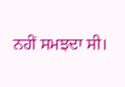ਨਹੀਂ ਸਮਝਦਾ ਸੀ।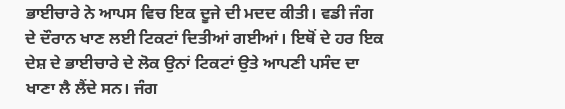ਭਾਈਚਾਰੇ ਨੇ ਆਪਸ ਵਿਚ ਇਕ ਦੂਜੇ ਦੀ ਮਦਦ ਕੀਤੀ। ਵਡੀ ਜੰਗ ਦੇ ਦੌਰਾਨ ਖਾਣ ਲਈ ਟਿਕਟਾਂ ਦਿਤੀਆਂ ਗਈਆਂ। ਇਥੋਂ ਦੇ ਹਰ ਇਕ ਦੇਸ਼ ਦੇ ਭਾਈਚਾਰੇ ਦੇ ਲੋਕ ਉਨਾਂ ਟਿਕਟਾਂ ਉਤੇ ਆਪਣੀ ਪਸੰਦ ਦਾ ਖਾਣਾ ਲੈ ਲੈਂਦੇ ਸਨ। ਜੰਗ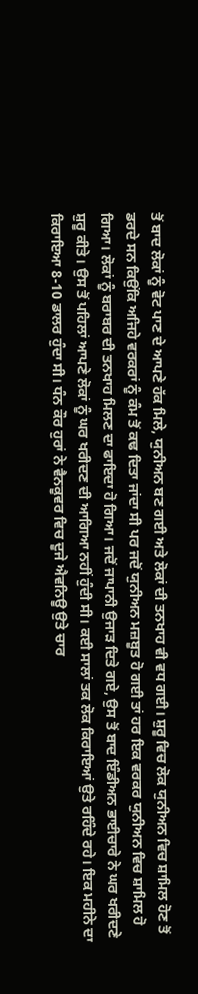ਤੋਂ ਬਾਦ ਲੋਕਾਂ ਨੂੰ ਵੋਟ ਪਾਣ ਦੇ ਆਪਣੇ ਹੱਕ ਮਿਲੇ, ਯੁਨੀਅਨ ਬਣ ਗਈ ਅਤੇ ਲੋਕਾਂ ਦੀ ਤਨਖਾਹ ਵੀ ਵਧ ਗਈ। ਸ਼ੁਰੂ ਵਿਚ ਲੋਕ ਯੁਨੀਅਨ ਵਿਚ ਸ਼ਾਮਿਲ ਹੋਣ ਤੋਂ ਡਰਦੇ ਸਨ ਕਿਉਂਕਿ ਅਜਿਹੇ ਵਰਕਰਾਂ ਨੂੰ ਕੰਮ ਤੋਂ ਕਢ ਦਿਤਾ ਜਾਂਦਾ ਸੀ ਪਰ ਜਦੋਂ ਯੁਨੀਅਨ ਮਜ਼ਬੂਤ ਹੋ ਗਈ ਤਾਂ ਹਰ ਇਕ ਵਰਕਰ ਯੁਨੀਅਨ ਵਿਚ ਸ਼ਾਮਿਲ ਹੋ ਗਿਆ। ਲੋਕਾਂ ਨੂੰ ਬਰਾਬਰ ਦੀ ਤਨਖਾਹ ਮਿਲਣ ਦਾ ਫਾਇਦਾ ਹੋ ਗਿਆ। ਜਦੋਂ ਜਾਪਾਨੀ ਉਜਾੜ ਦਿਤੇ ਗਏ, ਉਸ ਤੋਂ ਬਾਦ ਇੰਡੀਅਨ ਭਾਈਚਾਰੇ ਨੇ ਘਰ ਖਰੀਦਣੇ ਸ਼ੁਰੂ ਕੀਤੇ। ਉਸ ਤੋਂ ਪਹਿਲਾਂ ਆਪਣੇ ਲੋਕਾਂ ਨੂੰ ਘਰ ਖਰੀਦਣ ਦੀ ਆਗਿਆ ਨਹੀਂ ਹੁੰਦੀ ਸੀ। ਕਈ ਸਾਲਾਂ ਤਕ ਲੋਕ ਕਿਰਾਇਆਂ ਉਤੇ ਰਹਿੰਦੇ ਰਹੇ। ਇਕ ਮਹੀਨੇ ਦਾ ਕਿਰਾਇਆ 8-10 ਡਾਲਰ ਹੁੰਦਾ ਸੀ। ਧੰਨ ਕੌਰ ਹੁਰਾਂ ਨੇ ਵੈਨਕੂਵਰ ਵਿਚ ਦੂਜੇ ਐਵਨਿਊ ਉਤੇ ਚਾਰ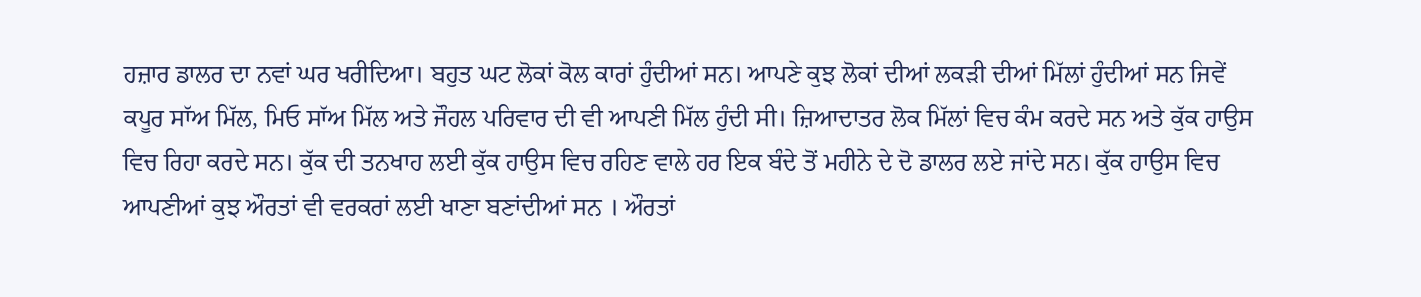ਹਜ਼ਾਰ ਡਾਲਰ ਦਾ ਨਵਾਂ ਘਰ ਖਰੀਦਿਆ। ਬਹੁਤ ਘਟ ਲੋਕਾਂ ਕੋਲ ਕਾਰਾਂ ਹੁੰਦੀਆਂ ਸਨ। ਆਪਣੇ ਕੁਝ ਲੋਕਾਂ ਦੀਆਂ ਲਕੜੀ ਦੀਆਂ ਮਿੱਲਾਂ ਹੁੰਦੀਆਂ ਸਨ ਜਿਵੇਂ ਕਪੂਰ ਸਾੱਅ ਮਿੱਲ, ਮਿਓ ਸਾੱਅ ਮਿੱਲ ਅਤੇ ਜੌਹਲ ਪਰਿਵਾਰ ਦੀ ਵੀ ਆਪਣੀ ਮਿੱਲ ਹੁੰਦੀ ਸੀ। ਜ਼ਿਆਦਾਤਰ ਲੋਕ ਮਿੱਲਾਂ ਵਿਚ ਕੰਮ ਕਰਦੇ ਸਨ ਅਤੇ ਕੁੱਕ ਹਾਉਸ ਵਿਚ ਰਿਹਾ ਕਰਦੇ ਸਨ। ਕੁੱਕ ਦੀ ਤਨਖਾਹ ਲਈ ਕੁੱਕ ਹਾਉਸ ਵਿਚ ਰਹਿਣ ਵਾਲੇ ਹਰ ਇਕ ਬੰਦੇ ਤੋਂ ਮਹੀਨੇ ਦੇ ਦੋ ਡਾਲਰ ਲਏ ਜਾਂਦੇ ਸਨ। ਕੁੱਕ ਹਾਉਸ ਵਿਚ ਆਪਣੀਆਂ ਕੁਝ ਔਰਤਾਂ ਵੀ ਵਰਕਰਾਂ ਲਈ ਖਾਣਾ ਬਣਾਂਦੀਆਂ ਸਨ । ਔਰਤਾਂ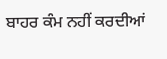ਬਾਹਰ ਕੰਮ ਨਹੀਂ ਕਰਦੀਆਂ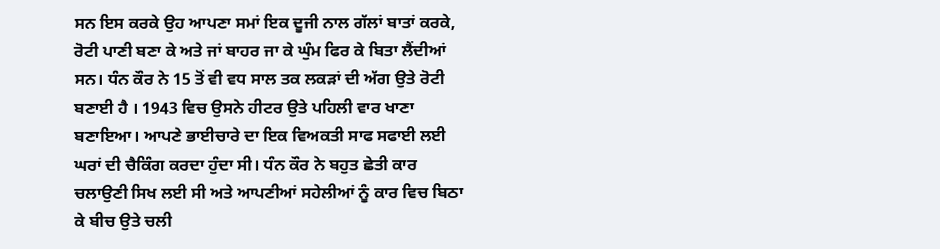ਸਨ ਇਸ ਕਰਕੇ ਉਹ ਆਪਣਾ ਸਮਾਂ ਇਕ ਦੂਜੀ ਨਾਲ ਗੱਲਾਂ ਬਾਤਾਂ ਕਰਕੇ, ਰੋਟੀ ਪਾਣੀ ਬਣਾ ਕੇ ਅਤੇ ਜਾਂ ਬਾਹਰ ਜਾ ਕੇ ਘੁੰਮ ਫਿਰ ਕੇ ਬਿਤਾ ਲੈਂਦੀਆਂ ਸਨ। ਧੰਨ ਕੌਰ ਨੇ 15 ਤੋਂ ਵੀ ਵਧ ਸਾਲ ਤਕ ਲਕੜਾਂ ਦੀ ਅੱਗ ਉਤੇ ਰੋਟੀ ਬਣਾਈ ਹੈ । 1943 ਵਿਚ ਉਸਨੇ ਹੀਟਰ ਉਤੇ ਪਹਿਲੀ ਵਾਰ ਖਾਣਾ ਬਣਾਇਆ। ਆਪਣੇ ਭਾਈਚਾਰੇ ਦਾ ਇਕ ਵਿਅਕਤੀ ਸਾਫ ਸਫਾਈ ਲਈ ਘਰਾਂ ਦੀ ਚੈਕਿੰਗ ਕਰਦਾ ਹੁੰਦਾ ਸੀ। ਧੰਨ ਕੌਰ ਨੇ ਬਹੁਤ ਛੇਤੀ ਕਾਰ ਚਲਾਉਣੀ ਸਿਖ ਲਈ ਸੀ ਅਤੇ ਆਪਣੀਆਂ ਸਹੇਲੀਆਂ ਨੂੰ ਕਾਰ ਵਿਚ ਬਿਠਾ ਕੇ ਬੀਚ ਉਤੇ ਚਲੀ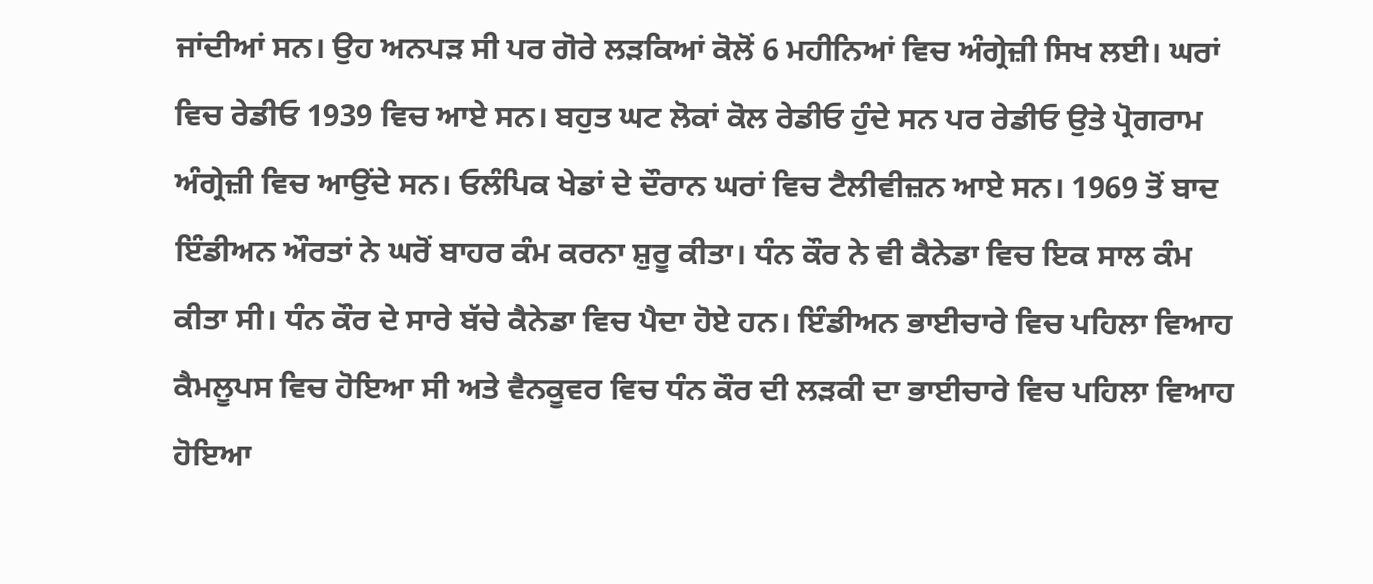ਜਾਂਦੀਆਂ ਸਨ। ਉਹ ਅਨਪੜ ਸੀ ਪਰ ਗੋਰੇ ਲੜਕਿਆਂ ਕੋਲੋਂ 6 ਮਹੀਨਿਆਂ ਵਿਚ ਅੰਗ੍ਰੇਜ਼ੀ ਸਿਖ ਲਈ। ਘਰਾਂ ਵਿਚ ਰੇਡੀਓ 1939 ਵਿਚ ਆਏ ਸਨ। ਬਹੁਤ ਘਟ ਲੋਕਾਂ ਕੋਲ ਰੇਡੀਓ ਹੁੰਦੇ ਸਨ ਪਰ ਰੇਡੀਓ ਉਤੇ ਪ੍ਰੋਗਰਾਮ ਅੰਗ੍ਰੇਜ਼ੀ ਵਿਚ ਆਉਂਦੇ ਸਨ। ਓਲੰਪਿਕ ਖੇਡਾਂ ਦੇ ਦੌਰਾਨ ਘਰਾਂ ਵਿਚ ਟੈਲੀਵੀਜ਼ਨ ਆਏ ਸਨ। 1969 ਤੋਂ ਬਾਦ ਇੰਡੀਅਨ ਔਰਤਾਂ ਨੇ ਘਰੋਂ ਬਾਹਰ ਕੰਮ ਕਰਨਾ ਸ਼ੁਰੂ ਕੀਤਾ। ਧੰਨ ਕੌਰ ਨੇ ਵੀ ਕੈਨੇਡਾ ਵਿਚ ਇਕ ਸਾਲ ਕੰਮ ਕੀਤਾ ਸੀ। ਧੰਨ ਕੌਰ ਦੇ ਸਾਰੇ ਬੱਚੇ ਕੈਨੇਡਾ ਵਿਚ ਪੈਦਾ ਹੋਏ ਹਨ। ਇੰਡੀਅਨ ਭਾਈਚਾਰੇ ਵਿਚ ਪਹਿਲਾ ਵਿਆਹ ਕੈਮਲੂਪਸ ਵਿਚ ਹੋਇਆ ਸੀ ਅਤੇ ਵੈਨਕੂਵਰ ਵਿਚ ਧੰਨ ਕੌਰ ਦੀ ਲੜਕੀ ਦਾ ਭਾਈਚਾਰੇ ਵਿਚ ਪਹਿਲਾ ਵਿਆਹ ਹੋਇਆ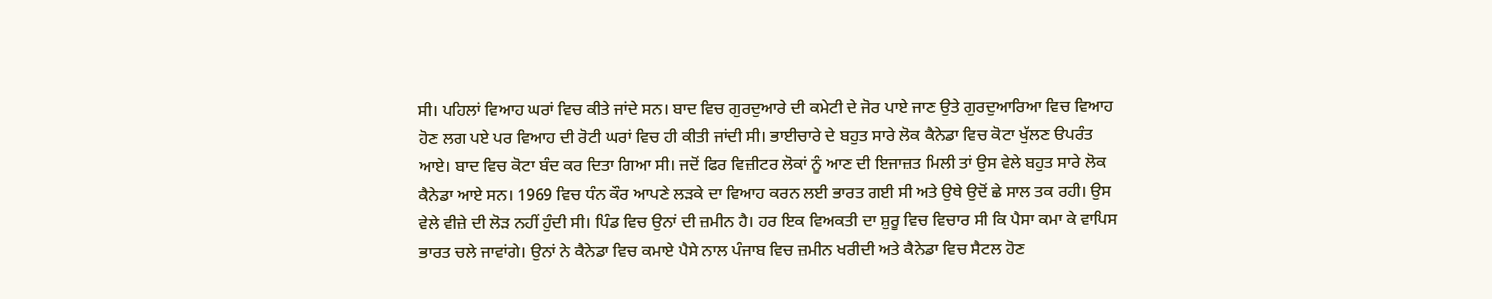ਸੀ। ਪਹਿਲਾਂ ਵਿਆਹ ਘਰਾਂ ਵਿਚ ਕੀਤੇ ਜਾਂਦੇ ਸਨ। ਬਾਦ ਵਿਚ ਗੁਰਦੁਆਰੇ ਦੀ ਕਮੇਟੀ ਦੇ ਜੋਰ ਪਾਏ ਜਾਣ ਉਤੇ ਗੁਰਦੁਆਰਿਆ ਵਿਚ ਵਿਆਹ ਹੋਣ ਲਗ ਪਏ ਪਰ ਵਿਆਹ ਦੀ ਰੋਟੀ ਘਰਾਂ ਵਿਚ ਹੀ ਕੀਤੀ ਜਾਂਦੀ ਸੀ। ਭਾਈਚਾਰੇ ਦੇ ਬਹੁਤ ਸਾਰੇ ਲੋਕ ਕੈਨੇਡਾ ਵਿਚ ਕੋਟਾ ਖੁੱਲਣ ੳਪਰੰਤ ਆਏ। ਬਾਦ ਵਿਚ ਕੋਟਾ ਬੰਦ ਕਰ ਦਿਤਾ ਗਿਆ ਸੀ। ਜਦੋਂ ਫਿਰ ਵਿਜ਼ੀਟਰ ਲੋਕਾਂ ਨੂੰ ਆਣ ਦੀ ਇਜਾਜ਼ਤ ਮਿਲੀ ਤਾਂ ਉਸ ਵੇਲੇ ਬਹੁਤ ਸਾਰੇ ਲੋਕ ਕੈਨੇਡਾ ਆਏ ਸਨ। 1969 ਵਿਚ ਧੰਨ ਕੌਰ ਆਪਣੇ ਲੜਕੇ ਦਾ ਵਿਆਹ ਕਰਨ ਲਈ ਭਾਰਤ ਗਈ ਸੀ ਅਤੇ ਉਥੇ ਉਦੋਂ ਛੇ ਸਾਲ ਤਕ ਰਹੀ। ਉਸ ਵੇਲੇ ਵੀਜ਼ੇ ਦੀ ਲੋੜ ਨਹੀਂ ਹੁੰਦੀ ਸੀ। ਪਿੰਡ ਵਿਚ ਉਨਾਂ ਦੀ ਜ਼ਮੀਨ ਹੈ। ਹਰ ਇਕ ਵਿਅਕਤੀ ਦਾ ਸ਼ੁਰੂ ਵਿਚ ਵਿਚਾਰ ਸੀ ਕਿ ਪੈਸਾ ਕਮਾ ਕੇ ਵਾਪਿਸ ਭਾਰਤ ਚਲੇ ਜਾਵਾਂਗੇ। ਉਨਾਂ ਨੇ ਕੈਨੇਡਾ ਵਿਚ ਕਮਾਏ ਪੈਸੇ ਨਾਲ ਪੰਜਾਬ ਵਿਚ ਜ਼ਮੀਨ ਖਰੀਦੀ ਅਤੇ ਕੈਨੇਡਾ ਵਿਚ ਸੈਟਲ ਹੋਣ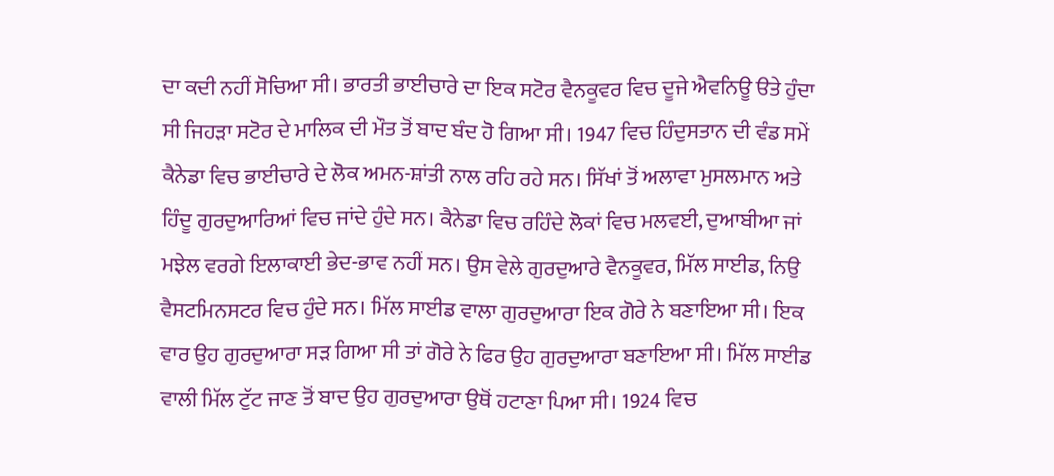ਦਾ ਕਦੀ ਨਹੀਂ ਸੋਚਿਆ ਸੀ। ਭਾਰਤੀ ਭਾਈਚਾਰੇ ਦਾ ਇਕ ਸਟੋਰ ਵੈਨਕੂਵਰ ਵਿਚ ਦੂਜੇ ਐਵਨਿਊ ੳਤੇ ਹੁੰਦਾ ਸੀ ਜਿਹੜਾ ਸਟੋਰ ਦੇ ਮਾਲਿਕ ਦੀ ਮੌਤ ਤੋਂ ਬਾਦ ਬੰਦ ਹੋ ਗਿਆ ਸੀ। 1947 ਵਿਚ ਹਿੰਦੁਸਤਾਨ ਦੀ ਵੰਡ ਸਮੇਂ ਕੈਨੇਡਾ ਵਿਚ ਭਾਈਚਾਰੇ ਦੇ ਲੋਕ ਅਮਨ-ਸ਼ਾਂਤੀ ਨਾਲ ਰਹਿ ਰਹੇ ਸਨ। ਸਿੱਖਾਂ ਤੋਂ ਅਲਾਵਾ ਮੁਸਲਮਾਨ ਅਤੇ ਹਿੰਦੂ ਗੁਰਦੁਆਰਿਆਂ ਵਿਚ ਜਾਂਦੇ ਹੁੰਦੇ ਸਨ। ਕੈਨੇਡਾ ਵਿਚ ਰਹਿੰਦੇ ਲੋਕਾਂ ਵਿਚ ਮਲਵਈ, ਦੁਆਬੀਆ ਜਾਂ ਮਝੇਲ ਵਰਗੇ ਇਲਾਕਾਈ ਭੇਦ-ਭਾਵ ਨਹੀਂ ਸਨ। ਉਸ ਵੇਲੇ ਗੁਰਦੁਆਰੇ ਵੈਨਕੂਵਰ, ਮਿੱਲ ਸਾਈਡ, ਨਿਉ ਵੈਸਟਮਿਨਸਟਰ ਵਿਚ ਹੁੰਦੇ ਸਨ। ਮਿੱਲ ਸਾਈਡ ਵਾਲਾ ਗੁਰਦੁਆਰਾ ਇਕ ਗੋਰੇ ਨੇ ਬਣਾਇਆ ਸੀ। ਇਕ ਵਾਰ ਉਹ ਗੁਰਦੁਆਰਾ ਸੜ ਗਿਆ ਸੀ ਤਾਂ ਗੋਰੇ ਨੇ ਫਿਰ ਉਹ ਗੁਰਦੁਆਰਾ ਬਣਾਇਆ ਸੀ। ਮਿੱਲ ਸਾਈਡ ਵਾਲੀ ਮਿੱਲ ਟੁੱਟ ਜਾਣ ਤੋਂ ਬਾਦ ਉਹ ਗੁਰਦੁਆਰਾ ਉਥੋਂ ਹਟਾਣਾ ਪਿਆ ਸੀ। 1924 ਵਿਚ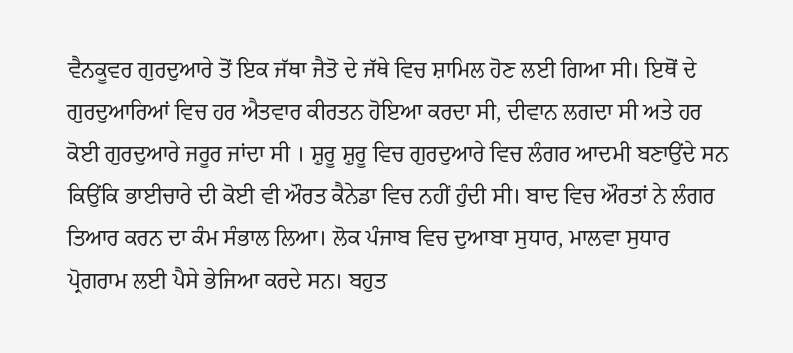ਵੈਨਕੂਵਰ ਗੁਰਦੁਆਰੇ ਤੋਂ ਇਕ ਜੱਥਾ ਜੈਤੋ ਦੇ ਜੱਥੇ ਵਿਚ ਸ਼ਾਮਿਲ ਹੋਣ ਲਈ ਗਿਆ ਸੀ। ਇਥੋਂ ਦੇ ਗੁਰਦੁਆਰਿਆਂ ਵਿਚ ਹਰ ਐਤਵਾਰ ਕੀਰਤਨ ਹੋਇਆ ਕਰਦਾ ਸੀ, ਦੀਵਾਨ ਲਗਦਾ ਸੀ ਅਤੇ ਹਰ ਕੋਈ ਗੁਰਦੁਆਰੇ ਜਰੂਰ ਜਾਂਦਾ ਸੀ । ਸ਼ੁਰੂ ਸ਼ੁਰੂ ਵਿਚ ਗੁਰਦੁਆਰੇ ਵਿਚ ਲੰਗਰ ਆਦਮੀ ਬਣਾਉਂਦੇ ਸਨ ਕਿਉਂਕਿ ਭਾਈਚਾਰੇ ਦੀ ਕੋਈ ਵੀ ਔਰਤ ਕੈਨੇਡਾ ਵਿਚ ਨਹੀਂ ਹੁੰਦੀ ਸੀ। ਬਾਦ ਵਿਚ ਔਰਤਾਂ ਨੇ ਲੰਗਰ ਤਿਆਰ ਕਰਨ ਦਾ ਕੰਮ ਸੰਭਾਲ ਲਿਆ। ਲੋਕ ਪੰਜਾਬ ਵਿਚ ਦੁਆਬਾ ਸੁਧਾਰ, ਮਾਲਵਾ ਸੁਧਾਰ ਪ੍ਰੋਗਰਾਮ ਲਈ ਪੈਸੇ ਭੇਜਿਆ ਕਰਦੇ ਸਨ। ਬਹੁਤ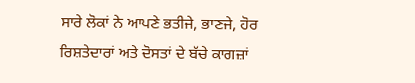ਸਾਰੇ ਲੋਕਾਂ ਨੇ ਆਪਣੇ ਭਤੀਜੇ, ਭਾਣਜੇ, ਹੋਰ ਰਿਸ਼ਤੇਦਾਰਾਂ ਅਤੇ ਦੋਸਤਾਂ ਦੇ ਬੱਚੇ ਕਾਗਜ਼ਾਂ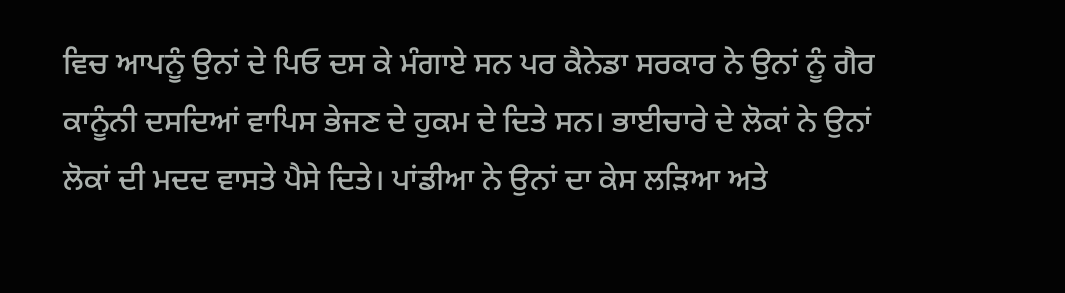ਵਿਚ ਆਪਨੂੰ ਉਨਾਂ ਦੇ ਪਿਓ ਦਸ ਕੇ ਮੰਗਾਏ ਸਨ ਪਰ ਕੈਨੇਡਾ ਸਰਕਾਰ ਨੇ ਉਨਾਂ ਨੂੰ ਗੈਰ ਕਾਨੂੰਨੀ ਦਸਦਿਆਂ ਵਾਪਿਸ ਭੇਜਣ ਦੇ ਹੁਕਮ ਦੇ ਦਿਤੇ ਸਨ। ਭਾਈਚਾਰੇ ਦੇ ਲੋਕਾਂ ਨੇ ਉਨਾਂ ਲੋਕਾਂ ਦੀ ਮਦਦ ਵਾਸਤੇ ਪੈਸੇ ਦਿਤੇ। ਪਾਂਡੀਆ ਨੇ ਉਨਾਂ ਦਾ ਕੇਸ ਲੜਿਆ ਅਤੇ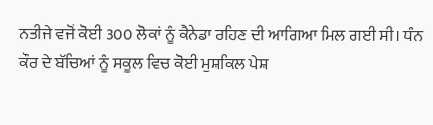ਨਤੀਜੇ ਵਜੋਂ ਕੋਈ 300 ਲੋਕਾਂ ਨੂੰ ਕੈਨੇਡਾ ਰਹਿਣ ਦੀ ਆਗਿਆ ਮਿਲ ਗਈ ਸੀ। ਧੰਨ ਕੌਰ ਦੇ ਬੱਚਿਆਂ ਨੂੰ ਸਕੂਲ ਵਿਚ ਕੋਈ ਮੁਸ਼ਕਿਲ ਪੇਸ਼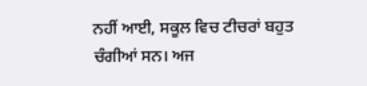ਨਹੀਂ ਆਈ, ਸਕੂਲ ਵਿਚ ਟੀਚਰਾਂ ਬਹੁਤ ਚੰਗੀਆਂ ਸਨ। ਅਜ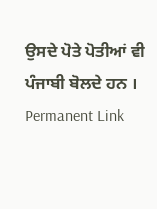ਉਸਦੇ ਪੋਤੇ ਪੋਤੀਆਂ ਵੀ ਪੰਜਾਬੀ ਬੋਲਦੇ ਹਨ ।
Permanent Link